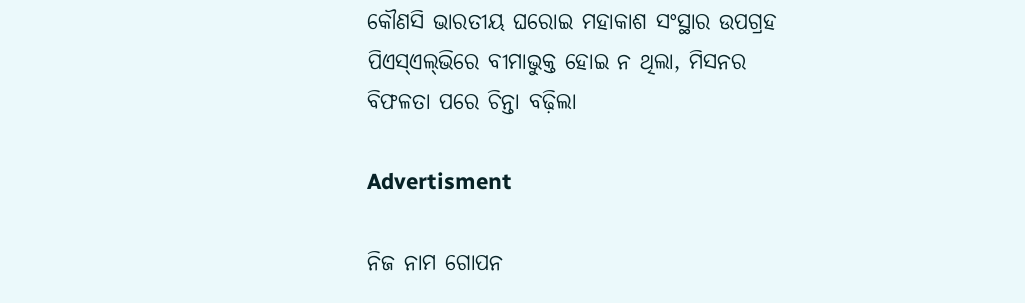କୌଣସି ଭାରତୀୟ ଘରୋଇ ମହାକାଶ ସଂସ୍ଥାର ଉପଗ୍ରହ ପିଏସ୍‌ଏଲ୍‌ଭିରେ ବୀମାଭୁକ୍ତ ହୋଇ ନ ଥିଲା, ମିସନର ବିଫଳତା ପରେ ଚିନ୍ତା ବଢ଼ିଲା

Advertisment

ନିଜ ନାମ ଗୋପନ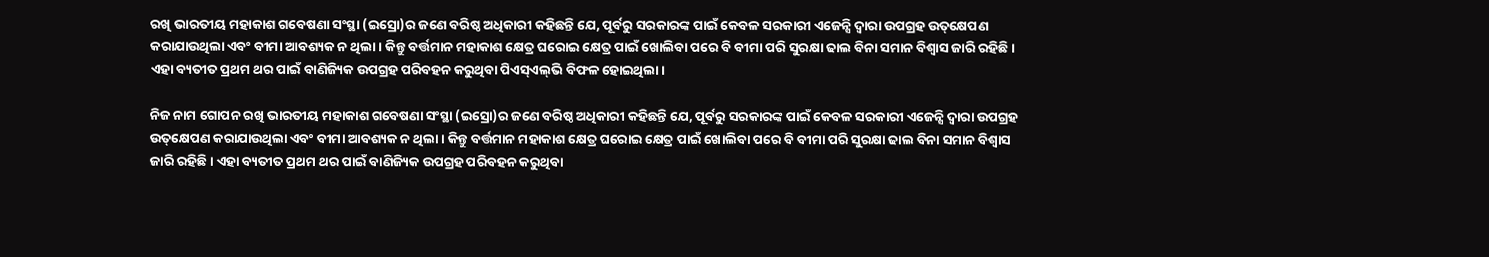ରଖି ଭାରତୀୟ ମହାକାଶ ଗବେଷଣା ସଂସ୍ଥା (ଇସ୍ରୋ)ର ଜଣେ ବରିଷ୍ଠ ଅଧିକାରୀ କହିଛନ୍ତି ଯେ, ପୂର୍ବରୁ ସରକାରଙ୍କ ପାଇଁ କେବଳ ସରକାରୀ ଏଜେନ୍ସି ଦ୍ୱାରା ଉପଗ୍ରହ ଉତ୍‌କ୍ଷେପଣ କରାଯାଉଥିଲା ଏବଂ ବୀମା ଆବଶ୍ୟକ ନ ଥିଲା। କିନ୍ତୁ ବର୍ତ୍ତମାନ ମହାକାଶ କ୍ଷେତ୍ର ଘରୋଇ କ୍ଷେତ୍ର ପାଇଁ ଖୋଲିବା ପରେ ବି ବୀମା ପରି ସୁରକ୍ଷା ଢାଲ ବିନା ସମାନ ବିଶ୍ୱାସ ଜାରି ରହିଛି। ଏହା ବ୍ୟତୀତ ପ୍ରଥମ ଥର ପାଇଁ ବାଣିଜ୍ୟିକ ଉପଗ୍ରହ ପରିବହନ କରୁଥିବା ପିଏସ୍‌ଏଲ୍‌ଭି ବିଫଳ ହୋଇଥିଲା।

ନିଜ ନାମ ଗୋପନ ରଖି ଭାରତୀୟ ମହାକାଶ ଗବେଷଣା ସଂସ୍ଥା (ଇସ୍ରୋ)ର ଜଣେ ବରିଷ୍ଠ ଅଧିକାରୀ କହିଛନ୍ତି ଯେ, ପୂର୍ବରୁ ସରକାରଙ୍କ ପାଇଁ କେବଳ ସରକାରୀ ଏଜେନ୍ସି ଦ୍ୱାରା ଉପଗ୍ରହ ଉତ୍‌କ୍ଷେପଣ କରାଯାଉଥିଲା ଏବଂ ବୀମା ଆବଶ୍ୟକ ନ ଥିଲା। କିନ୍ତୁ ବର୍ତ୍ତମାନ ମହାକାଶ କ୍ଷେତ୍ର ଘରୋଇ କ୍ଷେତ୍ର ପାଇଁ ଖୋଲିବା ପରେ ବି ବୀମା ପରି ସୁରକ୍ଷା ଢାଲ ବିନା ସମାନ ବିଶ୍ୱାସ ଜାରି ରହିଛି। ଏହା ବ୍ୟତୀତ ପ୍ରଥମ ଥର ପାଇଁ ବାଣିଜ୍ୟିକ ଉପଗ୍ରହ ପରିବହନ କରୁଥିବା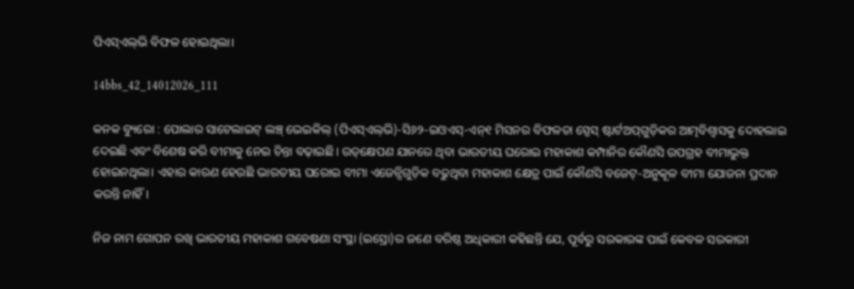ପିଏସ୍‌ଏଲ୍‌ଭି ବିଫଳ ହୋଇଥିଲା।

14bbs_42_14012026_111

କନକ ବ୍ୟୁରୋ : ପୋଲାର ସାଟେଲାଇଟ୍ ଲଞ୍ଚ୍ ଭେଇକିଲ୍ (ପିଏସ୍‌ଏଲ୍‌ଭି)-ସି୬୨-ଇଓଏସ୍-ଏନ୍୧ ମିସନର ବିଫଳତା ସ୍ପେସ୍ ଷ୍ଟାର୍ଟଅପ୍‌ଗୁଡ଼ିକର ଆତ୍ମବିଶ୍ୱାସକୁ ଦୋହଲାଇ ଦେଇଛି ଏବଂ ବିଶେଷ କରି ବୀମାକୁ ନେଇ ଚିନ୍ତା ବଢ଼ାଇଛି। ଉତ୍‌କ୍ଷେପଣ ଯାନରେ ଥିବା ଭାରତୀୟ ଘରୋଇ ମହାକାଶ କମ୍ପାନିର କୌଣସି ଉପଗ୍ରହ ବୀମାଭୁକ୍ତ ହୋଇନଥିଲା। ଏହାର କାରଣ ହେଉଛି ଭାରତୀୟ ଘରୋଇ ବୀମା ଏଜେନ୍ସିଗୁଡ଼ିକ ବଢୁଥିବା ମହାକାଶ କ୍ଷେତ୍ର ପାଇଁ କୌଣସି ବଜେଟ୍-ଅନୁକୂଳ ବୀମା ଯୋଜନା ପ୍ରଦାନ କରନ୍ତି ନାହିଁ।

ନିଜ ନାମ ଗୋପନ ରଖି ଭାରତୀୟ ମହାକାଶ ଗବେଷଣା ସଂସ୍ଥା (ଇସ୍ରୋ)ର ଜଣେ ବରିଷ୍ଠ ଅଧିକାରୀ କହିଛନ୍ତି ଯେ, ପୂର୍ବରୁ ସରକାରଙ୍କ ପାଇଁ କେବଳ ସରକାରୀ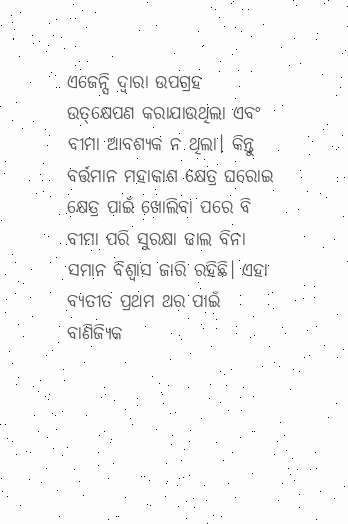ଏଜେନ୍ସି ଦ୍ୱାରା ଉପଗ୍ରହ ଉତ୍‌କ୍ଷେପଣ କରାଯାଉଥିଲା ଏବଂ ବୀମା ଆବଶ୍ୟକ ନ ଥିଲା। କିନ୍ତୁ ବର୍ତ୍ତମାନ ମହାକାଶ କ୍ଷେତ୍ର ଘରୋଇ କ୍ଷେତ୍ର ପାଇଁ ଖୋଲିବା ପରେ ବି ବୀମା ପରି ସୁରକ୍ଷା ଢାଲ ବିନା ସମାନ ବିଶ୍ୱାସ ଜାରି ରହିଛି। ଏହା ବ୍ୟତୀତ ପ୍ରଥମ ଥର ପାଇଁ ବାଣିଜ୍ୟିକ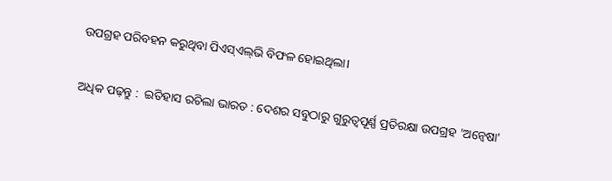ଉପଗ୍ରହ ପରିବହନ କରୁଥିବା ପିଏସ୍‌ଏଲ୍‌ଭି ବିଫଳ ହୋଇଥିଲା।

ଅଧିକ ପଢ଼ନ୍ତୁ :  ଇତିହାସ ରଚିଲା ଭାରତ : ଦେଶର ସବୁଠାରୁ ଗୁରୁତ୍ୱପୂର୍ଣ୍ଣ ପ୍ରତିରକ୍ଷା ଉପଗ୍ରହ 'ଅନ୍ୱେଷା'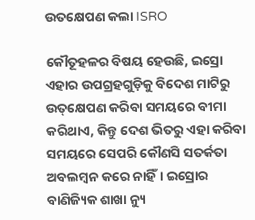ଉତକ୍ଷେପଣ କଲା ISRO

କୌତୂହଳର ବିଷୟ ହେଉଛି, ଇସ୍ରୋ ଏହାର ଉପଗ୍ରହଗୁଡ଼ିକୁ ବିଦେଶ ମାଟିରୁ ଉତ୍‌କ୍ଷେପଣ କରିବା ସମୟରେ ବୀମା କରିଥାଏ, କିନ୍ତୁ ଦେଶ ଭିତରୁ ଏହା କରିବା ସମୟରେ ସେପରି କୌଣସି ସତର୍କତା ଅବଲମ୍ବନ କରେ ନାହିଁ। ଇସ୍ରୋର ବାଣିଜ୍ୟିକ ଶାଖା ନ୍ୟୁ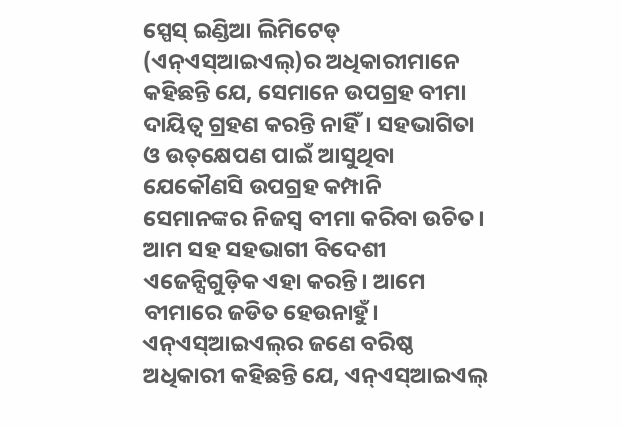ସ୍ପେସ୍ ଇଣ୍ଡିଆ ଲିମିଟେଡ୍ (ଏନ୍ଏସ୍ଆଇଏଲ୍)ର ଅଧିକାରୀମାନେ କହିଛନ୍ତି ଯେ, ସେମାନେ ଉପଗ୍ରହ ବୀମା ଦାୟିତ୍ୱ ଗ୍ରହଣ କରନ୍ତି ନାହିଁ। ସହଭାଗିତା ଓ ଉତ୍‌କ୍ଷେପଣ ପାଇଁ ଆସୁଥିବା ଯେକୌଣସି ଉପଗ୍ରହ କମ୍ପାନି ସେମାନଙ୍କର ନିଜସ୍ୱ ବୀମା କରିବା ଉଚିତ। ଆମ ସହ ସହଭାଗୀ ବିଦେଶୀ ଏଜେନ୍ସିଗୁଡ଼ିକ ଏହା କରନ୍ତି। ଆମେ ବୀମାରେ ଜଡିତ ହେଉନାହୁଁ। ଏନ୍‌ଏସ୍‌ଆଇଏଲ୍‌ର ଜଣେ ବରିଷ୍ଠ ଅଧିକାରୀ କହିଛନ୍ତି ଯେ, ଏନ୍‌ଏସ୍‌ଆଇଏଲ୍‌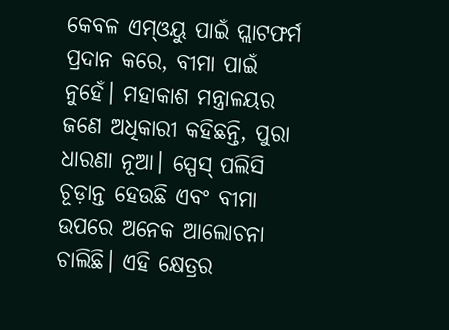କେବଳ ଏମ୍‌ଓୟୁ ପାଇଁ ପ୍ଲାଟଫର୍ମ ପ୍ରଦାନ କରେ, ବୀମା ପାଇଁ ନୁହେଁ। ମହାକାଶ ମନ୍ତ୍ରାଳୟର ଜଣେ ଅଧିକାରୀ କହିଛନ୍ତି, ପୁରା ଧାରଣା ନୂଆ। ସ୍ପେସ୍ ପଲିସି ଚୂଡ଼ାନ୍ତ ହେଉଛି ଏବଂ ବୀମା ଉପରେ ଅନେକ ଆଲୋଚନା ଚାଲିଛି। ଏହି କ୍ଷେତ୍ରର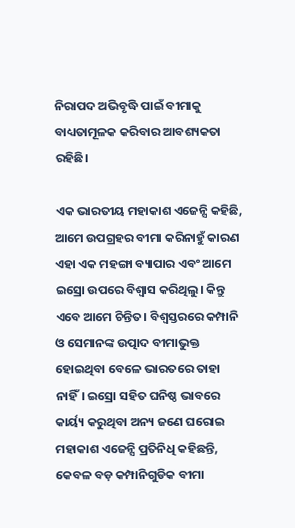ନିରାପଦ ଅଭିବୃଦ୍ଧି ପାଇଁ ବୀମାକୁ ବାଧ୍ୟତାମୂଳକ କରିବାର ଆବଶ୍ୟକତା ରହିଛି।

ଏକ ଭାରତୀୟ ମହାକାଶ ଏଜେନ୍ସି କହିଛି, ଆମେ ଉପଗ୍ରହର ବୀମା କରିନାହୁଁ କାରଣ ଏହା ଏକ ମହଙ୍ଗା ବ୍ୟାପାର ଏବଂ ଆମେ ଇସ୍ରୋ ଉପରେ ବିଶ୍ୱାସ କରିଥିଲୁ। କିନ୍ତୁ ଏବେ ଆମେ ଚିନ୍ତିତ। ବିଶ୍ୱସ୍ତରରେ କମ୍ପାନି ଓ ସେମାନଙ୍କ ଉତ୍ପାଦ ବୀମାଭୁକ୍ତ ହୋଇଥିବା ବେଳେ ଭାରତରେ ତାହା ନାହିଁ। ଇସ୍ରୋ ସହିତ ଘନିଷ୍ଠ ଭାବରେ କାର୍ୟ୍ୟ କରୁଥିବା ଅନ୍ୟ ଜଣେ ଘରୋଇ ମହାକାଶ ଏଜେନ୍ସି ପ୍ରତିନିଧି କହିଛନ୍ତି, କେବଳ ବଡ଼ କମ୍ପାନିଗୁଡିକ ବୀମା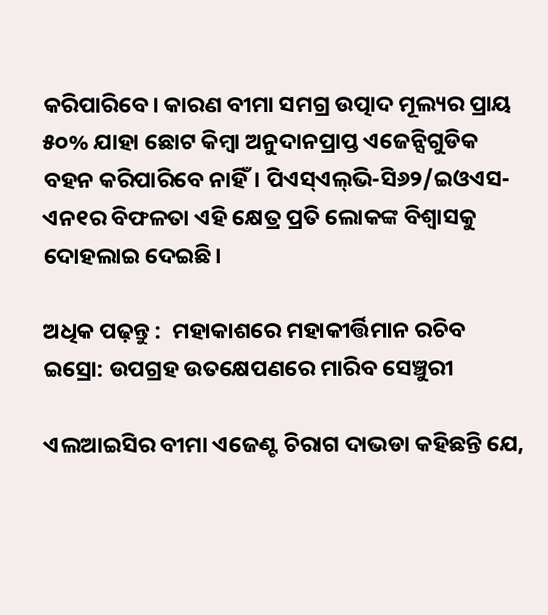କରିପା‌ରିବେ। କାରଣ ବୀମା ସମଗ୍ର ଉତ୍ପାଦ ମୂଲ୍ୟର ପ୍ରାୟ ୫୦% ଯାହା ଛୋଟ କିମ୍ବା ଅନୁଦାନପ୍ରାପ୍ତ ଏଜେନ୍ସିଗୁଡିକ ବହନ କରିପାରିବେ ନାହିଁ। ପିଏସ୍‌ଏଲ୍‌ଭି-ସି୬୨/ଇଓଏସ-ଏନ୧ର ବିଫଳତା ଏହି କ୍ଷେତ୍ର ପ୍ରତି ଲୋକଙ୍କ ବିଶ୍ୱାସକୁ ଦୋହଲାଇ ଦେଇଛି।

ଅଧିକ ପଢ଼ନ୍ତୁ :  ମହାକାଶରେ ମହାକୀର୍ତ୍ତିମାନ ରଚିବ ଇସ୍ରୋ: ଉପଗ୍ରହ ଉତକ୍ଷେପଣରେ ମାରିବ ସେଞ୍ଚୁରୀ

ଏଲଆଇସିର ବୀମା ଏଜେଣ୍ଟ ଚିରାଗ ଦାଭଡା କହିଛନ୍ତି ଯେ,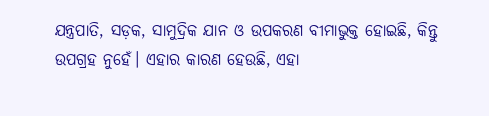ଯନ୍ତ୍ରପାତି, ସଡ଼କ, ସାମୁଦ୍ରିକ ଯାନ ଓ ଉପକରଣ ବୀମାଭୁକ୍ତ ହୋଇଛି, କିନ୍ତୁ ଉପଗ୍ରହ ନୁହେଁ। ଏହାର କାରଣ ହେଉଛି, ଏହା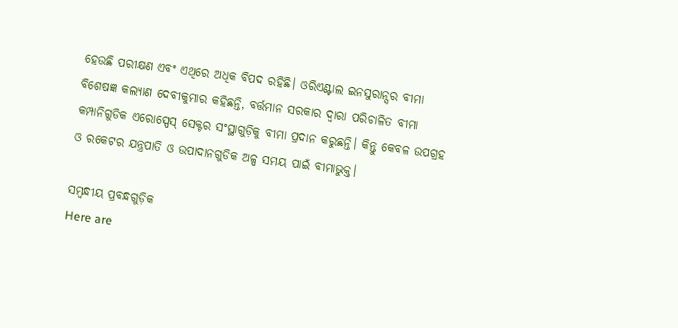ହେଉଛି ପରୀକ୍ଷଣ ଏବଂ ଏଥିରେ ଅଧିକ ବିପଦ ରହିଛି। ଓରିଏଣ୍ଟାଲ ଇନସୁରାନ୍ସର ବୀମା ବିଶେଷଜ୍ଞ କଲ୍ୟାଣ ଦେବୀକୁମାର କହିଛନ୍ତି, ବର୍ତ୍ତମାନ ସରକାର ଦ୍ୱାରା ପରିଚାଳିତ ବୀମା କମ୍ପାନିଗୁଡିକ ଏରୋସ୍ପେସ୍ ସେକ୍ଟର ସଂସ୍ଥାଗୁଡ଼ିକୁ ବୀମା ପ୍ରଦାନ କରୁଛନ୍ତି। କିନ୍ତୁ କେବଳ ଉପଗ୍ରହ ଓ ରକେଟର ଯନ୍ତ୍ରପାତି ଓ ଉପାଦାନଗୁଡିକ ଅଳ୍ପ ସମୟ ପାଇଁ ବୀମାଭୁକ୍ତ।

ସମ୍ବନ୍ଧୀୟ ପ୍ରବନ୍ଧଗୁଡ଼ିକ
Here are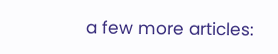a few more articles: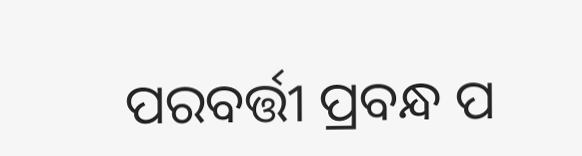ପରବର୍ତ୍ତୀ ପ୍ରବନ୍ଧ ପ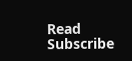Read
Subscribe